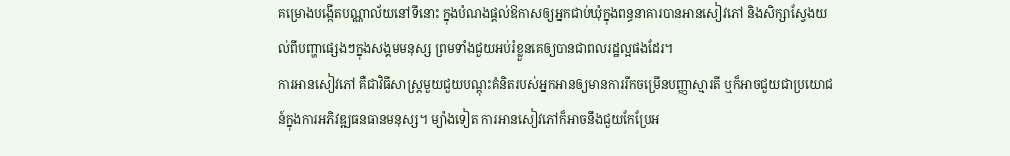គម្រោងបង្កើតបណ្ណាល័យនៅទីនោះ ក្នុងបំណងផ្ដល់ឱកាសឲ្យអ្នកជាប់ឃុំក្នុងពន្ធនាគារបានអានសៀវភៅ និងសិក្សាស្វែងយល់ពីបញ្ហាផ្សេងៗក្នុងសង្គមមនុស្ស ព្រមទាំងជួយអប់រំខ្លួនគេឲ្យបានជាពលរដ្ឋល្អផងដែរ។
ការអានសៀវភៅ គឺជាវិធីសាស្ត្រមួយជួយបណ្ដុះគំនិតរបស់អ្នកអានឲ្យមានការរីកចម្រើនបញ្ញាស្មារតី ឬក៏អាចជួយជាប្រយោជន៍ក្នុងការអភិវឌ្ឍធនធានមនុស្ស។ ម្យ៉ាងទៀត ការអានសៀវភៅក៏អាចនឹងជួយកែប្រែអ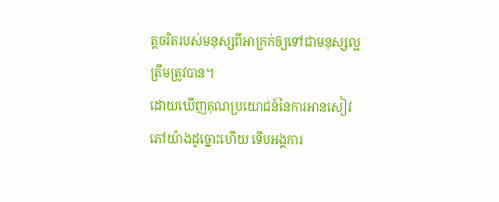ត្តចរិតរបស់មនុស្សពីអាក្រក់ឲ្យទៅជាមនុស្សល្អត្រឹមត្រូវបាន។
ដោយឃើញគុណប្រយោជន៍នៃការអានសៀវភៅយ៉ាងដូច្នោះហើយ ទើបអង្គការ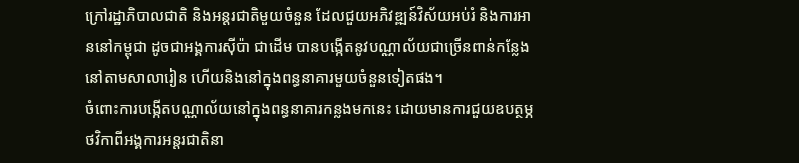ក្រៅរដ្ឋាភិបាលជាតិ និងអន្តរជាតិមួយចំនួន ដែលជួយអភិវឌ្ឍន៍វិស័យអប់រំ និងការអាននៅកម្ពុជា ដូចជាអង្គការស៊ីប៉ា ជាដើម បានបង្កើតនូវបណ្ណាល័យជាច្រើនពាន់កន្លែងនៅតាមសាលារៀន ហើយនិងនៅក្នុងពន្ធនាគារមួយចំនួនទៀតផង។
ចំពោះការបង្កើតបណ្ណាល័យនៅក្នុងពន្ធនាគារកន្លងមកនេះ ដោយមានការជួយឧបត្ថម្ភថវិកាពីអង្គការអន្តរជាតិនា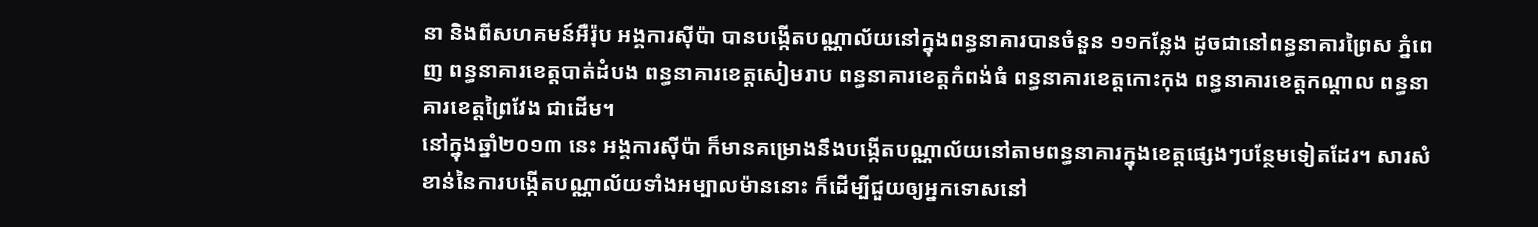នា និងពីសហគមន៍អឺរ៉ុប អង្គការស៊ីប៉ា បានបង្កើតបណ្ណាល័យនៅក្នុងពន្ធនាគារបានចំនួន ១១កន្លែង ដូចជានៅពន្ធនាគារព្រៃស ភ្នំពេញ ពន្ធនាគារខេត្តបាត់ដំបង ពន្ធនាគារខេត្តសៀមរាប ពន្ធនាគារខេត្តកំពង់ធំ ពន្ធនាគារខេត្តកោះកុង ពន្ធនាគារខេត្តកណ្ដាល ពន្ធនាគារខេត្តព្រៃវែង ជាដើម។
នៅក្នុងឆ្នាំ២០១៣ នេះ អង្គការស៊ីប៉ា ក៏មានគម្រោងនឹងបង្កើតបណ្ណាល័យនៅតាមពន្ធនាគារក្នុងខេត្តផ្សេងៗបន្ថែមទៀតដែរ។ សារសំខាន់នៃការបង្កើតបណ្ណាល័យទាំងអម្បាលម៉ាននោះ ក៏ដើម្បីជួយឲ្យអ្នកទោសនៅ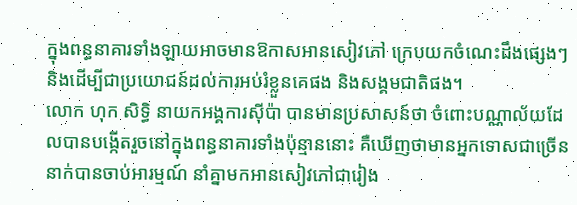ក្នុងពន្ធនាគារទាំងឡាយអាចមានឱកាសអានសៀវភៅ ក្រេបយកចំណេះដឹងផ្សេងៗ និងដើម្បីជាប្រយោជន៍ដល់ការអប់រំខ្លួនគេផង និងសង្គមជាតិផង។
លោក ហុក សិទ្ធិ នាយកអង្គការស៊ីប៉ា បានមានប្រសាសន៍ថា ចំពោះបណ្ណាល័យដែលបានបង្កើតរួចនៅក្នុងពន្ធនាគារទាំងប៉ុន្មាននោះ គឺឃើញថាមានអ្នកទោសជាច្រើននាក់បានចាប់អារម្មណ៍ នាំគ្នាមកអានសៀវភៅជារៀង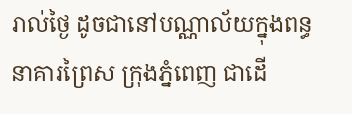រាល់ថ្ងៃ ដូចជានៅបណ្ណាល័យក្នុងពន្ធនាគារព្រៃស ក្រុងភ្នំពេញ ជាដើ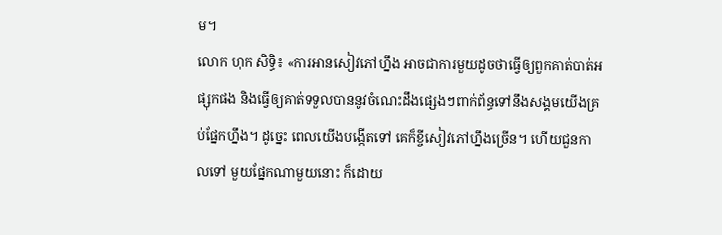ម។
លោក ហុក សិទ្ធិ៖ «ការអានសៀវភៅហ្នឹង អាចជាការមួយដូចថាធ្វើឲ្យពួកគាត់បាត់អផ្សុកផង និងធ្វើឲ្យគាត់ទទួលបាននូវចំណេះដឹងផ្សេងៗពាក់ព័ន្ធទៅនឹងសង្គមយើងគ្រប់ផ្នែកហ្នឹង។ ដូច្នេះ ពេលយើងបង្កើតទៅ គេក៏ខ្ចីសៀវភៅហ្នឹងច្រើន។ ហើយជួនកាលទៅ មួយផ្នែកណាមួយនោះ ក៏ដោយ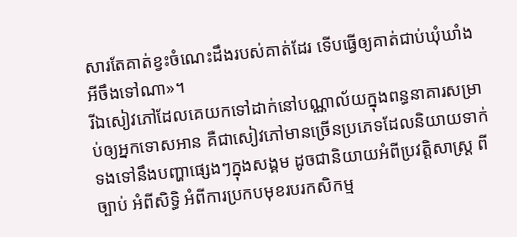សារតែគាត់ខ្វះចំណេះដឹងរបស់គាត់ដែរ ទើបធ្វើឲ្យគាត់ជាប់ឃុំឃាំងអីចឹងទៅណា»។
រីឯសៀវភៅដែលគេយកទៅដាក់នៅបណ្ណាល័យក្នុងពន្ធនាគារសម្រាប់ឲ្យអ្នកទោសអាន គឺជាសៀវភៅមានច្រើនប្រភេទដែលនិយាយទាក់ទងទៅនឹងបញ្ហាផ្សេងៗក្នុងសង្គម ដូចជានិយាយអំពីប្រវត្តិសាស្ត្រ ពីច្បាប់ អំពីសិទ្ធិ អំពីការប្រកបមុខរបរកសិកម្ម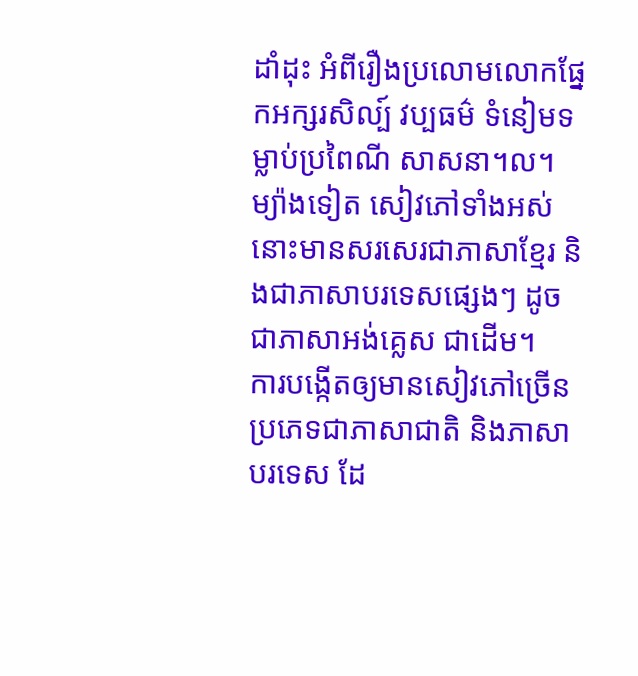ដាំដុះ អំពីរឿងប្រលោមលោកផ្នែកអក្សរសិល្ប៍ វប្បធម៌ ទំនៀមទម្លាប់ប្រពៃណី សាសនា។ល។ ម្យ៉ាងទៀត សៀវភៅទាំងអស់នោះមានសរសេរជាភាសាខ្មែរ និងជាភាសាបរទេសផ្សេងៗ ដូចជាភាសាអង់គ្លេស ជាដើម។
ការបង្កើតឲ្យមានសៀវភៅច្រើនប្រភេទជាភាសាជាតិ និងភាសាបរទេស ដែ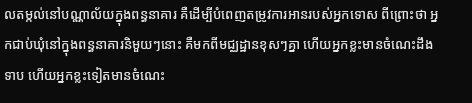លតម្កល់នៅបណ្ណាល័យក្នុងពន្ធនាគារ គឺដើម្បីបំពេញតម្រូវការអានរបស់អ្នកទោស ពីព្រោះថា អ្នកជាប់ឃុំនៅក្នុងពន្ធនាគារនិមួយៗនោះ គឺមកពីមជ្ឈដ្ឋានខុសៗគ្នា ហើយអ្នកខ្លះមានចំណេះដឹងទាប ហើយអ្នកខ្លះទៀតមានចំណេះ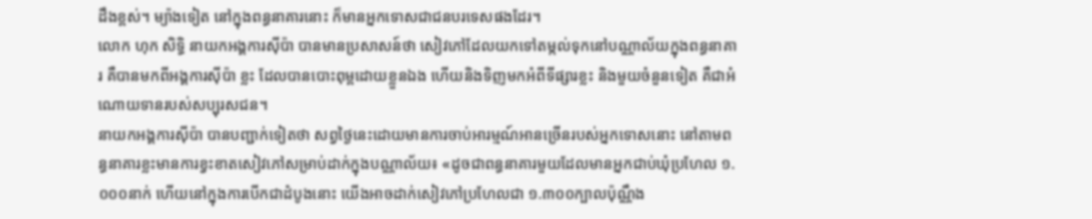ដឹងខ្ពស់។ ម្យ៉ាងទៀត នៅក្នុងពន្ធនាគារនោះ ក៏មានអ្នកទោសជាជនបរទេសផងដែរ។
លោក ហុក សិទ្ធិ នាយកអង្គការស៊ីប៉ា បានមានប្រសាសន៍ថា សៀវភៅដែលយកទៅតម្កល់ទុកនៅបណ្ណាល័យក្នុងពន្ធនាគារ គឺបានមកពីអង្គការស៊ីប៉ា ខ្លះ ដែលបានបោះពុម្ពដោយខ្លួនឯង ហើយនិងទិញមកអំពីទីផ្សារខ្លះ និងមួយចំនួនទៀត គឺជាអំណោយទានរបស់សប្បុរសជន។
នាយកអង្គការស៊ីប៉ា បានបញ្ជាក់ទៀតថា សព្វថ្ងៃនេះដោយមានការចាប់អារម្មណ៍អានច្រើនរបស់អ្នកទោសនោះ នៅតាមពន្ធនាគារខ្លះមានការខ្វះខាតសៀវភៅសម្រាប់ដាក់ក្នុងបណ្ណាល័យ៖ «ដូចជាពន្ធនាគារមួយដែលមានអ្នកជាប់ឃុំប្រហែល ១.០០០នាក់ ហើយនៅក្នុងការបើកជាដំបូងនោះ យើងអាចដាក់សៀវភៅប្រហែលជា ១.៣០០ក្បាលប៉ុណ្ណឹង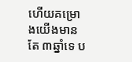ហើយគម្រោងយើងមានតែ ៣ឆ្នាំទេ ប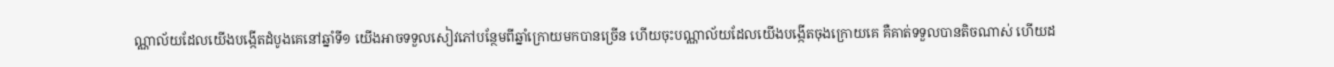ណ្ណាល័យដែលយើងបង្កើតដំបូងគេនៅឆ្នាំទី១ យើងអាចទទួលសៀវភៅបន្ថែមពីឆ្នាំក្រោយមកបានច្រើន ហើយចុះបណ្ណាល័យដែលយើងបង្កើតចុងក្រោយគេ គឺគាត់ទទួលបានតិចណាស់ ហើយដ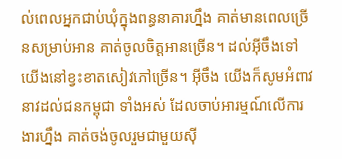ល់ពេលអ្នកជាប់ឃុំក្នុងពន្ធនាគារហ្នឹង គាត់មានពេលច្រើនសម្រាប់អាន គាត់ចូលចិត្តអានច្រើន។ ដល់អ៊ីចឹងទៅ យើងនៅខ្វះខាតសៀវភៅច្រើន។ អ៊ីចឹង យើងក៏សូមអំពាវនាវដល់ជនកម្ពុជា ទាំងអស់ ដែលចាប់អារម្មណ៍លើការងារហ្នឹង គាត់ចង់ចូលរួមជាមួយស៊ី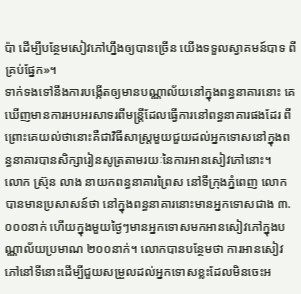ប៉ា ដើម្បីបន្ថែមសៀវភៅហ្នឹងឲ្យបានច្រើន យើងទទួលស្វាគមន៍បាទ ពីគ្រប់ផ្នែក»។
ទាក់ទងទៅនឹងការបង្កើតឲ្យមានបណ្ណាល័យនៅក្នុងពន្ធនាគារនោះ គេឃើញមានការអបអរសាទរពីមន្ត្រីដែលធ្វើការនៅពន្ធនាគារផងដែរ ពីព្រោះគេយល់ថានោះគឺជាវិធីសាស្ត្រមួយជួយដល់អ្នកទោសនៅក្នុងពន្ធនាគារបានសិក្សារៀនសូត្រតាមរយៈនៃការអានសៀវភៅនោះ។
លោក ស្រ៊ុន លាង នាយកពន្ធនាគារព្រៃស នៅទីក្រុងភ្នំពេញ លោកបានមានប្រសាសន៍ថា នៅក្នុងពន្ធនាគារនោះមានអ្នកទោសជាង ៣.០០០នាក់ ហើយក្នុងមួយថ្ងៃៗមានអ្នកទោសមកអានសៀវភៅក្នុងបណ្ណាល័យប្រមាណ ២០០នាក់។ លោកបានបន្ថែមថា ការអានសៀវភៅនៅទីនោះដើម្បីជួយសម្រួលដល់អ្នកទោសខ្លះដែលមិនចេះអ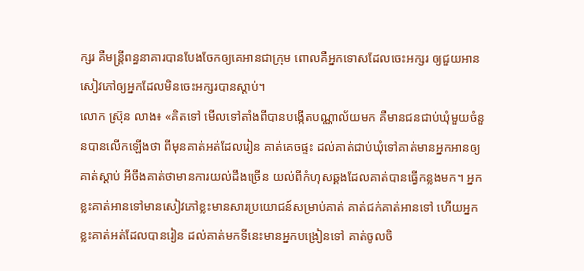ក្សរ គឺមន្ត្រីពន្ធនាគារបានបែងចែកឲ្យគេអានជាក្រុម ពោលគឺអ្នកទោសដែលចេះអក្សរ ឲ្យជួយអានសៀវភៅឲ្យអ្នកដែលមិនចេះអក្សរបានស្ដាប់។
លោក ស្រ៊ុន លាង៖ «គិតទៅ មើលទៅតាំងពីបានបង្កើតបណ្ណាល័យមក គឺមានជនជាប់ឃុំមួយចំនួនបានលើកឡើងថា ពីមុនគាត់អត់ដែលរៀន គាត់គេចផ្ទះ ដល់គាត់ជាប់ឃុំទៅគាត់មានអ្នកអានឲ្យគាត់ស្ដាប់ អីចឹងគាត់ថាមានការយល់ដឹងច្រើន យល់ពីកំហុសឆ្គងដែលគាត់បានធ្វើកន្លងមក។ អ្នកខ្លះគាត់អានទៅមានសៀវភៅខ្លះមានសារប្រយោជន៍សម្រាប់គាត់ គាត់ជក់គាត់អានទៅ ហើយអ្នកខ្លះគាត់អត់ដែលបានរៀន ដល់គាត់មកទីនេះមានអ្នកបង្រៀនទៅ គាត់ចូលចិ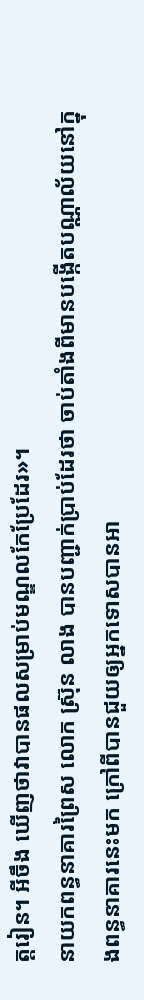ត្តរៀន។ អីចឹង ឃើញថាវាបានផលសម្រាប់មណ្ឌលកែប្រែដែរ»។
នាយកពន្ធនាគារព្រៃស លោក ស្រ៊ុន លាង បានបញ្ជាក់ប្រាប់ដែរថា ចាប់តាំងពីមានបង្កើតបណ្ណាល័យនៅក្នុងពន្ធនាគារនេះមក ក្រៅពីបានជួយឲ្យអ្នកទោសបានអា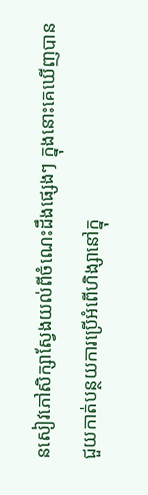នសៀវភៅសិក្សាស្វែងយល់ពីចំណេះដឹងផ្សេងៗ ក្នុងនោះគេឃើញបានជួយកាត់បន្ថយការប្រើអំពើហិង្សានៅក្នុ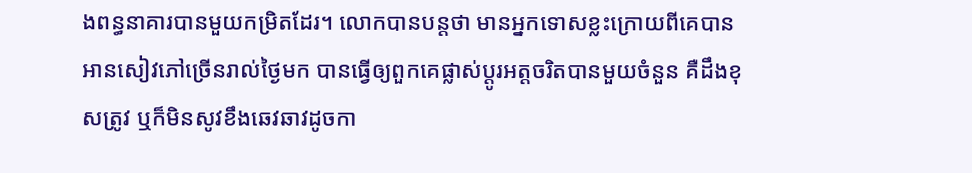ងពន្ធនាគារបានមួយកម្រិតដែរ។ លោកបានបន្តថា មានអ្នកទោសខ្លះក្រោយពីគេបានអានសៀវភៅច្រើនរាល់ថ្ងៃមក បានធ្វើឲ្យពួកគេផ្លាស់ប្ដូរអត្តចរិតបានមួយចំនួន គឺដឹងខុសត្រូវ ឬក៏មិនសូវខឹងឆេវឆាវដូចកា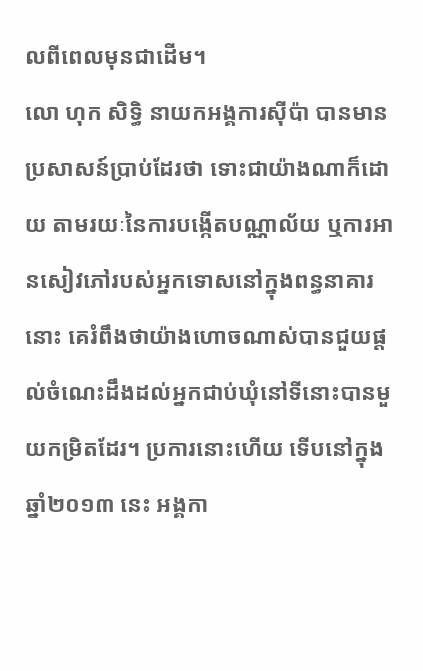លពីពេលមុនជាដើម។
លោ ហុក សិទ្ធិ នាយកអង្គការស៊ីប៉ា បានមានប្រសាសន៍ប្រាប់ដែរថា ទោះជាយ៉ាងណាក៏ដោយ តាមរយៈនៃការបង្កើតបណ្ណាល័យ ឬការអានសៀវភៅរបស់អ្នកទោសនៅក្នុងពន្ធនាគារនោះ គេរំពឹងថាយ៉ាងហោចណាស់បានជួយផ្ដល់ចំណេះដឹងដល់អ្នកជាប់ឃុំនៅទីនោះបានមួយកម្រិតដែរ។ ប្រការនោះហើយ ទើបនៅក្នុងឆ្នាំ២០១៣ នេះ អង្គកា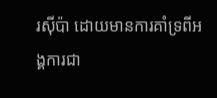រស៊ីប៉ា ដោយមានការគាំទ្រពីអង្គការជា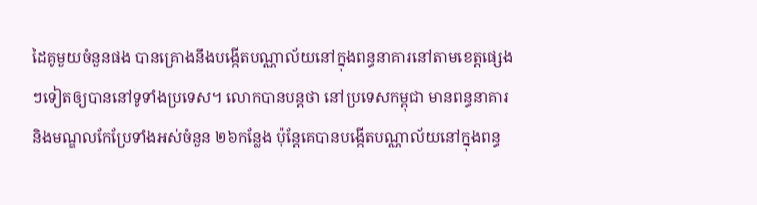ដៃគូមួយចំនួនផង បានគ្រោងនឹងបង្កើតបណ្ណាល័យនៅក្នុងពន្ធនាគារនៅតាមខេត្តផ្សេងៗទៀតឲ្យបាននៅទូទាំងប្រទេស។ លោកបានបន្តថា នៅប្រទេសកម្ពុជា មានពន្ធនាគារ និងមណ្ឌលកែប្រែទាំងអស់ចំនួន ២៦កន្លែង ប៉ុន្តែគេបានបង្កើតបណ្ណាល័យនៅក្នុងពន្ធ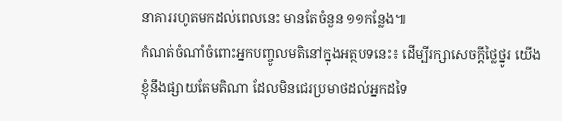នាគាររហូតមកដល់ពេលនេះ មានតែចំនួន ១១កន្លែង៕
កំណត់ចំណាំចំពោះអ្នកបញ្ចូលមតិនៅក្នុងអត្ថបទនេះ៖ ដើម្បីរក្សាសេចក្ដីថ្លៃថ្នូរ យើងខ្ញុំនឹងផ្សាយតែមតិណា ដែលមិនជេរប្រមាថដល់អ្នកដទៃ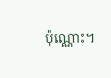ប៉ុណ្ណោះ។